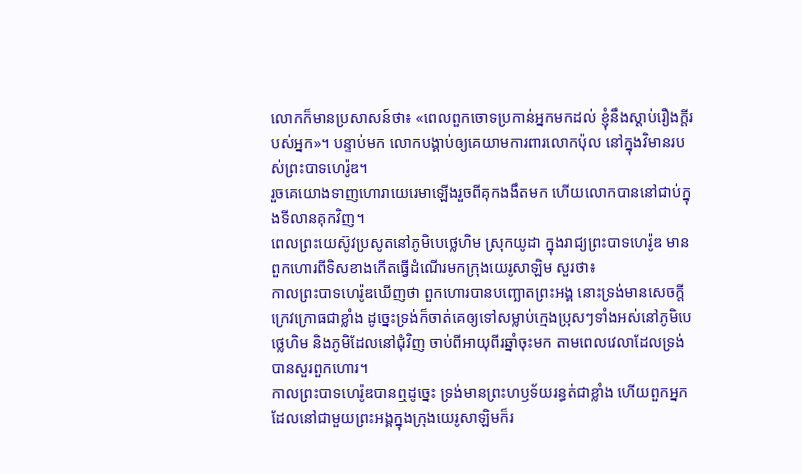លោកក៏មានប្រសាសន៍ថា៖ «ពេលពួកចោទប្រកាន់អ្នកមកដល់ ខ្ញុំនឹងស្ដាប់រឿងក្ដីរបស់អ្នក»។ បន្ទាប់មក លោកបង្គាប់ឲ្យគេយាមការពារលោកប៉ុល នៅក្នុងវិមានរបស់ព្រះបាទហេរ៉ូឌ។
រួចគេយោងទាញហោរាយេរេមាឡើងរួចពីគុកងងឹតមក ហើយលោកបាននៅជាប់ក្នុងទីលានគុកវិញ។
ពេលព្រះយេស៊ូវប្រសូតនៅភូមិបេថ្លេហិម ស្រុកយូដា ក្នុងរាជ្យព្រះបាទហេរ៉ូឌ មានពួកហោរពីទិសខាងកើតធ្វើដំណើរមកក្រុងយេរូសាឡិម សួរថា៖
កាលព្រះបាទហេរ៉ូឌឃើញថា ពួកហោរបានបញ្ឆោតព្រះអង្គ នោះទ្រង់មានសេចក្តីក្រេវក្រោធជាខ្លាំង ដូច្នេះទ្រង់ក៏ចាត់គេឲ្យទៅសម្លាប់ក្មេងប្រុសៗទាំងអស់នៅភូមិបេថ្លេហិម និងភូមិដែលនៅជុំវិញ ចាប់ពីអាយុពីរឆ្នាំចុះមក តាមពេលវេលាដែលទ្រង់បានសួរពួកហោរ។
កាលព្រះបាទហេរ៉ូឌបានឮដូច្នេះ ទ្រង់មានព្រះហឫទ័យរន្ធត់ជាខ្លាំង ហើយពួកអ្នកដែលនៅជាមួយព្រះអង្គក្នុងក្រុងយេរូសាឡិមក៏រ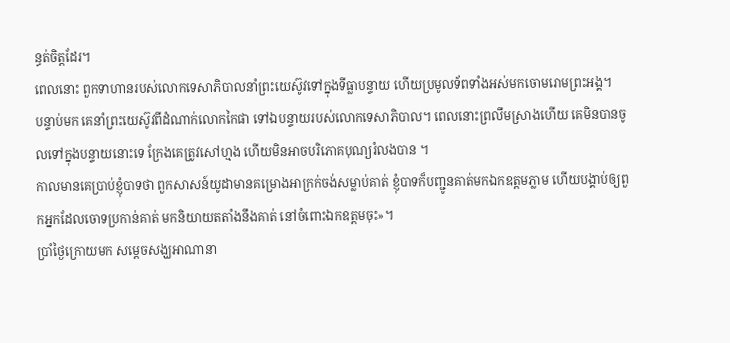ន្ធត់ចិត្តដែរ។
ពេលនោះ ពួកទាហានរបស់លោកទេសាភិបាលនាំព្រះយេស៊ូវទៅក្នុងទីធ្លាបន្ទាយ ហើយប្រមូលទ័ពទាំងអស់មកចោមរោមព្រះអង្គ។
បន្ទាប់មក គេនាំព្រះយេស៊ូវពីដំណាក់លោកកៃផា ទៅឯបន្ទាយរបស់លោកទេសាភិបាល។ ពេលនោះព្រលឹមស្រាងហើយ គេមិនបានចូលទៅក្នុងបន្ទាយនោះទេ ក្រែងគេត្រូវសៅហ្មង ហើយមិនអាចបរិភោគបុណ្យរំលងបាន ។
កាលមានគេប្រាប់ខ្ញុំបាទថា ពួកសាសន៍យូដាមានគម្រោងអាក្រក់ចង់សម្លាប់គាត់ ខ្ញុំបាទក៏បញ្ជូនគាត់មកឯកឧត្តមភ្លាម ហើយបង្គាប់ឲ្យពួកអ្នកដែលចោទប្រកាន់គាត់ មកនិយាយតតាំងនឹងគាត់ នៅចំពោះឯកឧត្តមចុះ»។
ប្រាំថ្ងៃក្រោយមក សម្ដេចសង្ឃអាណានា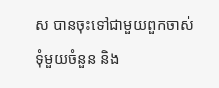ស បានចុះទៅជាមួយពួកចាស់ទុំមួយចំនួន និង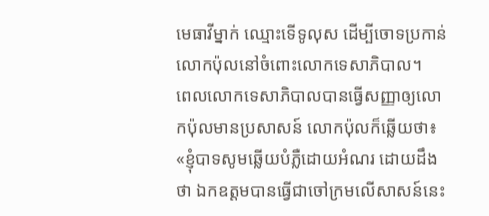មេធាវីម្នាក់ ឈ្មោះទើទូលុស ដើម្បីចោទប្រកាន់លោកប៉ុលនៅចំពោះលោកទេសាភិបាល។
ពេលលោកទេសាភិបាលបានធ្វើសញ្ញាឲ្យលោកប៉ុលមានប្រសាសន៍ លោកប៉ុលក៏ឆ្លើយថា៖ «ខ្ញុំបាទសូមឆ្លើយបំភ្លឺដោយអំណរ ដោយដឹងថា ឯកឧត្តមបានធ្វើជាចៅក្រមលើសាសន៍នេះ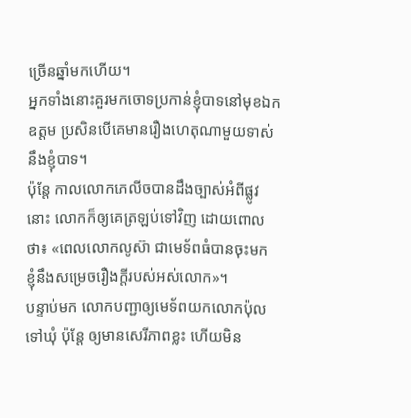ច្រើនឆ្នាំមកហើយ។
អ្នកទាំងនោះគួរមកចោទប្រកាន់ខ្ញុំបាទនៅមុខឯកឧត្តម ប្រសិនបើគេមានរឿងហេតុណាមួយទាស់នឹងខ្ញុំបាទ។
ប៉ុន្ដែ កាលលោកភេលីចបានដឹងច្បាស់អំពីផ្លូវនោះ លោកក៏ឲ្យគេត្រឡប់ទៅវិញ ដោយពោលថា៖ «ពេលលោកលូស៊ា ជាមេទ័ពធំបានចុះមក ខ្ញុំនឹងសម្រេចរឿងក្ដីរបស់អស់លោក»។
បន្ទាប់មក លោកបញ្ជាឲ្យមេទ័ពយកលោកប៉ុលទៅឃុំ ប៉ុន្ដែ ឲ្យមានសេរីភាពខ្លះ ហើយមិន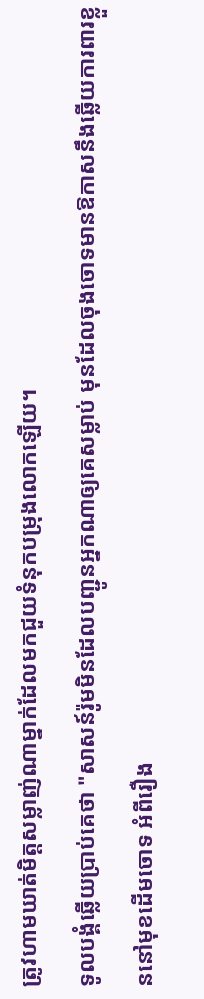ត្រូវហាមឃាត់មិត្តសម្លាញ់ណាម្នាក់ដែលមកជួយទំនុកបម្រុងលោកឡើយ។
ទូលបង្គំឆ្លើយប្រាប់គេថា "សាសន៍រ៉ូមមិនដែលបញ្ជូនអ្នកណាឲ្យគេសម្លាប់ មុនដែលចុងចោទមានឱកាសនឹងឆ្លើយការពារខ្លួននៅមុខដើមចោទ អំពីរឿង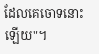ដែលគេចោទនោះឡើយ"។